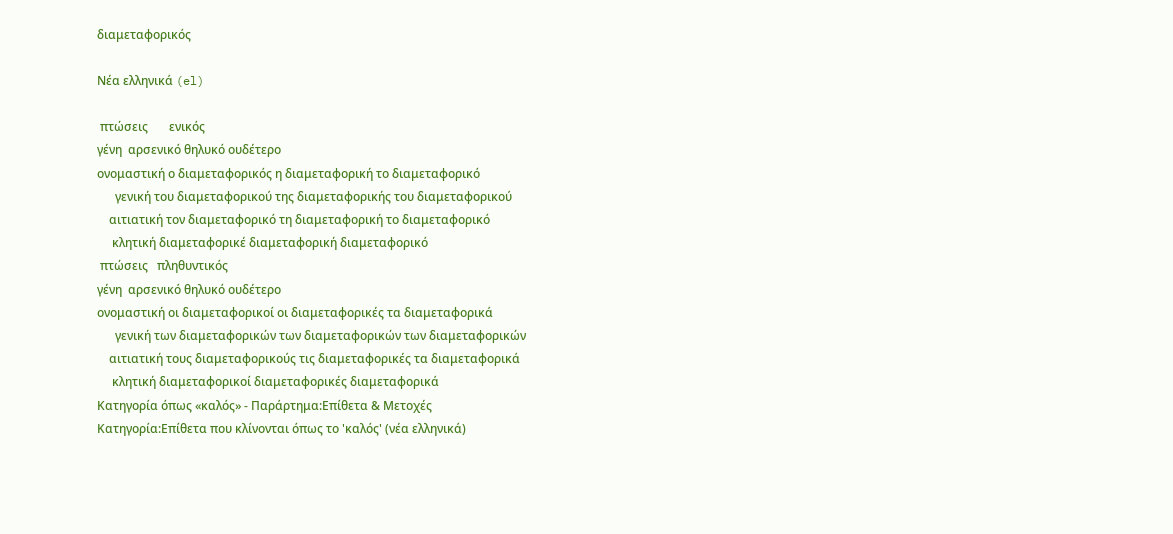διαμεταφορικός

Νέα ελληνικά (el)

 πτώσεις       ενικός
γένη  αρσενικό θηλυκό ουδέτερο
ονομαστική ο διαμεταφορικός η διαμεταφορική το διαμεταφορικό
      γενική του διαμεταφορικού της διαμεταφορικής του διαμεταφορικού
    αιτιατική τον διαμεταφορικό τη διαμεταφορική το διαμεταφορικό
     κλητική διαμεταφορικέ διαμεταφορική διαμεταφορικό
 πτώσεις   πληθυντικός
γένη  αρσενικό θηλυκό ουδέτερο
ονομαστική οι διαμεταφορικοί οι διαμεταφορικές τα διαμεταφορικά
      γενική των διαμεταφορικών των διαμεταφορικών των διαμεταφορικών
    αιτιατική τους διαμεταφορικούς τις διαμεταφορικές τα διαμεταφορικά
     κλητική διαμεταφορικοί διαμεταφορικές διαμεταφορικά
Κατηγορία όπως «καλός» - Παράρτημα:Επίθετα & Μετοχές
Κατηγορία:Επίθετα που κλίνονται όπως το 'καλός' (νέα ελληνικά)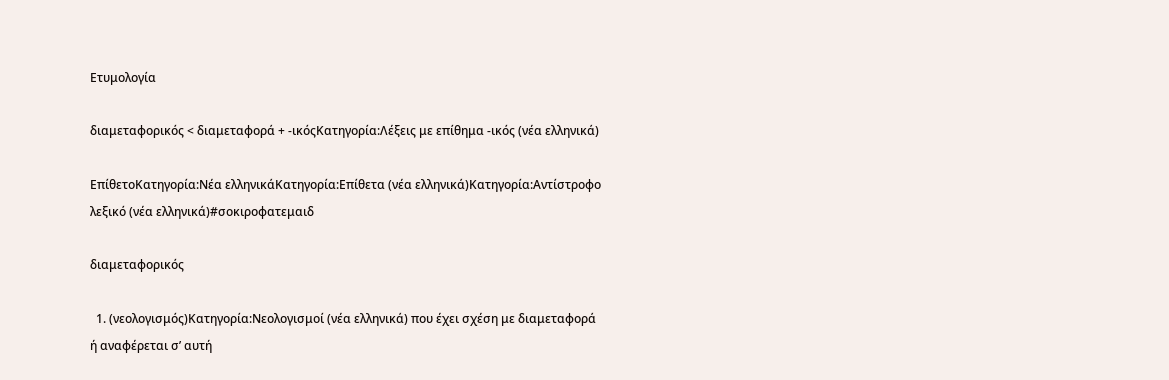Ετυμολογία

διαμεταφορικός < διαμεταφορά + -ικόςΚατηγορία:Λέξεις με επίθημα -ικός (νέα ελληνικά)

ΕπίθετοΚατηγορία:Νέα ελληνικάΚατηγορία:Επίθετα (νέα ελληνικά)Κατηγορία:Αντίστροφο λεξικό (νέα ελληνικά)#σοκιροφατεμαιδ

διαμεταφορικός

  1. (νεολογισμός)Κατηγορία:Νεολογισμοί (νέα ελληνικά) που έχει σχέση με διαμεταφορά ή αναφέρεται σʼ αυτή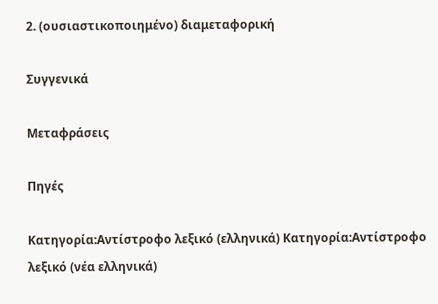2. (ουσιαστικοποιημένο) διαμεταφορική

Συγγενικά

Μεταφράσεις

Πηγές

Κατηγορία:Αντίστροφο λεξικό (ελληνικά) Κατηγορία:Αντίστροφο λεξικό (νέα ελληνικά)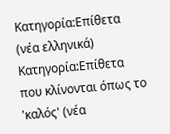Κατηγορία:Επίθετα (νέα ελληνικά) Κατηγορία:Επίθετα που κλίνονται όπως το 'καλός' (νέα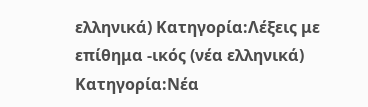ελληνικά) Κατηγορία:Λέξεις με επίθημα -ικός (νέα ελληνικά) Κατηγορία:Νέα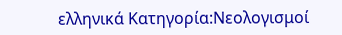ελληνικά Κατηγορία:Νεολογισμοί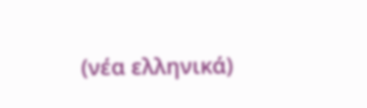(νέα ελληνικά)